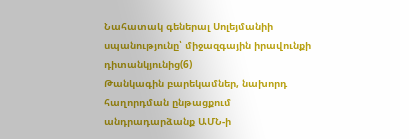Նահատակ գեներալ Սոլեյմանիի սպանությունը՝ միջազգային իրավունքի դիտանկյունից(6)
Թանկագին բարեկամներ, նախորդ հաղորդման ընթացքում անդրադարձանք ԱՄՆ-ի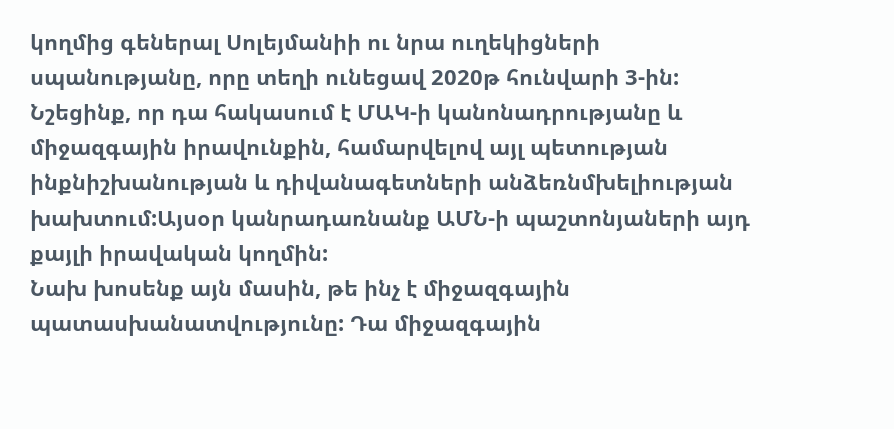կողմից գեներալ Սոլեյմանիի ու նրա ուղեկիցների սպանությանը, որը տեղի ունեցավ 2020թ հունվարի 3-ին: Նշեցինք, որ դա հակասում է ՄԱԿ-ի կանոնադրությանը և միջազգային իրավունքին, համարվելով այլ պետության ինքնիշխանության և դիվանագետների անձեռնմխելիության խախտում:Այսօր կանրադառնանք ԱՄՆ-ի պաշտոնյաների այդ քայլի իրավական կողմին:
Նախ խոսենք այն մասին, թե ինչ է միջազգային պատասխանատվությունը: Դա միջազգային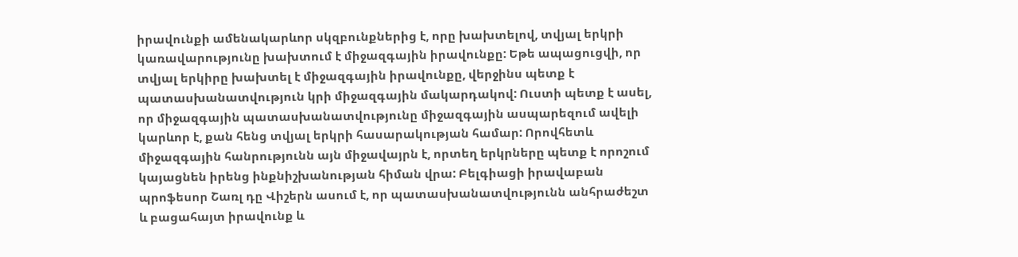իրավունքի ամենակարևոր սկզբունքներից է, որը խախտելով, տվյալ երկրի կառավարությունը խախտում է միջազգային իրավունքը: Եթե ապացուցվի, որ տվյալ երկիրը խախտել է միջազգային իրավունքը, վերջինս պետք է պատասխանատվություն կրի միջազգային մակարդակով: Ուստի պետք է ասել, որ միջազգային պատասխանատվությունը միջազգային ասպարեզում ավելի կարևոր է, քան հենց տվյալ երկրի հասարակության համար: Որովհետև միջազգային հանրությունն այն միջավայրն է, որտեղ երկրները պետք է որոշում կայացնեն իրենց ինքնիշխանության հիման վրա: Բելգիացի իրավաբան պրոֆեսոր Շառլ դը Վիշերն ասում է, որ պատասխանատվությունն անհրաժեշտ և բացահայտ իրավունք և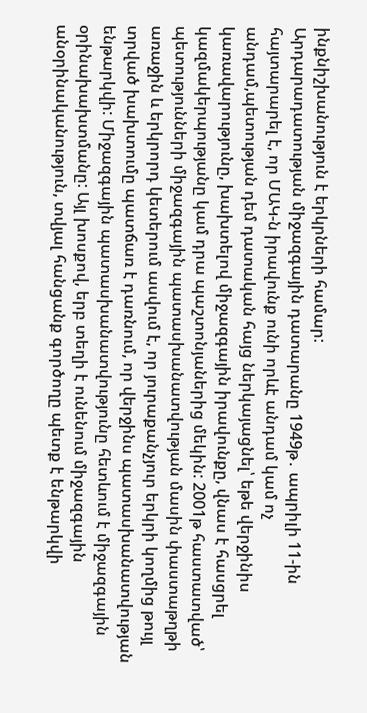ինքնիշխանություն է երկրների համար:
Արդարադատության միջազգային դատարանը 1949թ․ ապրիլի 11-ին հայտարարել է, որ ՄԱԿ-ն իրավունք ունի որևէ անդամ կամ ոչ անդամ,պետության դեմ դատական հայց ներկայացնել՝ եթե վերջինիս կառավարությունը, խախտելով միջազգային իրավունքը, վնաս է հասցրել կազմակերպությանը կամ դրա պաշտոնյաներից մեկին: 2001թ հաստատված՝ պետությունների միջազգային պատասխանատվության մասին փաստաթղթի առաջին և երկրորդ կետերում ասվում է, որ յուրաքանչյուր երկրի կողմից թույլ տրված խախտումը պատճառ է դառնում, որ վերջինս պատասխանատվության ենթարկվի: Միջազգային պատասխանատվությունը հետևում է միջազգային օրինախախտմանը: Այլ խոսքով, երբ տեղի է ունենում միջազգային անօրինականություն, տվյալ հանցանք գործողը պետք է ենթարկվի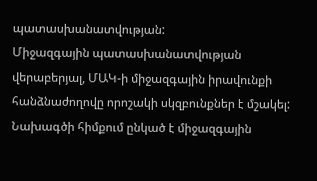պատասխանատվության:
Միջազգային պատասխանատվության վերաբերյալ, ՄԱԿ-ի միջազգային իրավունքի հանձնաժողովը որոշակի սկզբունքներ է մշակել: Նախագծի հիմքում ընկած է միջազգային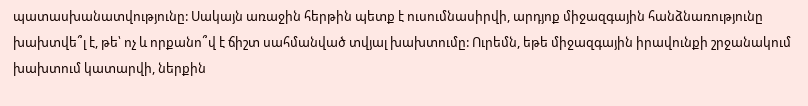պատասխանատվությունը: Սակայն առաջին հերթին պետք է ուսումնասիրվի, արդյոք միջազգային հանձնառությունը խախտվե՞լ է, թե՝ ոչ և որքանո՞վ է ճիշտ սահմանված տվյալ խախտումը: Ուրեմն, եթե միջազգային իրավունքի շրջանակում խախտում կատարվի, ներքին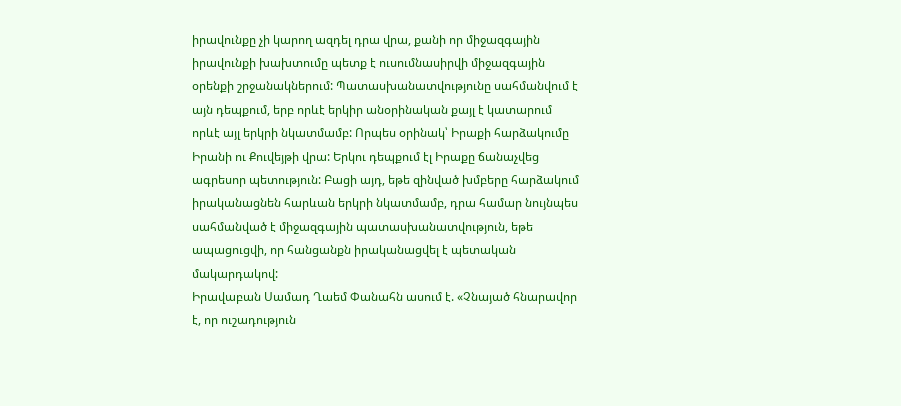իրավունքը չի կարող ազդել դրա վրա, քանի որ միջազգային իրավունքի խախտումը պետք է ուսումնասիրվի միջազգային օրենքի շրջանակներում: Պատասխանատվությունը սահմանվում է այն դեպքում, երբ որևէ երկիր անօրինական քայլ է կատարում որևէ այլ երկրի նկատմամբ: Որպես օրինակ՝ Իրաքի հարձակումը Իրանի ու Քուվեյթի վրա: Երկու դեպքում էլ Իրաքը ճանաչվեց ագրեսոր պետություն: Բացի այդ, եթե զինված խմբերը հարձակում իրականացնեն հարևան երկրի նկատմամբ, դրա համար նույնպես սահմանված է միջազգային պատասխանատվություն, եթե ապացուցվի, որ հանցանքն իրականացվել է պետական մակարդակով:
Իրավաբան Սամադ Ղաեմ Փանահն ասում է. «Չնայած հնարավոր է, որ ուշադություն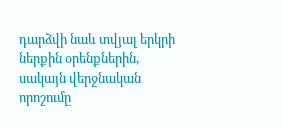դարձվի նաև տվյալ երկրի ներքին օրենքներին, սակայն վերջնական որոշումը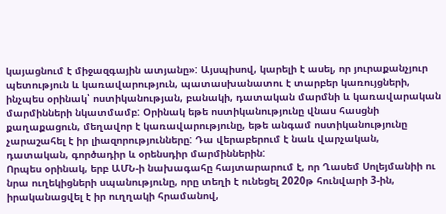կայացնում է միջազգային ատյանը»: Այսպիսով, կարելի է ասել, որ յուրաքանչյուր պետություն և կառավարություն, պատասխանատու է տարբեր կառույցների, ինչպես օրինակ՝ ոստիկանության, բանակի, դատական մարմնի և կառավարական մարմինների նկատմամբ: Օրինակ եթե ոստիկանությունը վնաս հասցնի քաղաքացուն, մեղավոր է կառավարությունը, եթե անգամ ոստիկանությունը չարաշահել է իր լիազորությունները: Դա վերաբերում է նաև վարչական, դատական, գործադիր և օրենսդիր մարմիններին:
Որպես օրինակ, երբ ԱՄՆ-ի նախագահը հայտարարում է, որ Ղասեմ Սոլեյմանիի ու նրա ուղեկիցների սպանությունը, որը տեղի է ունեցել 2020թ հունվարի 3-ին, իրականացվել է իր ուղղակի հրամանով,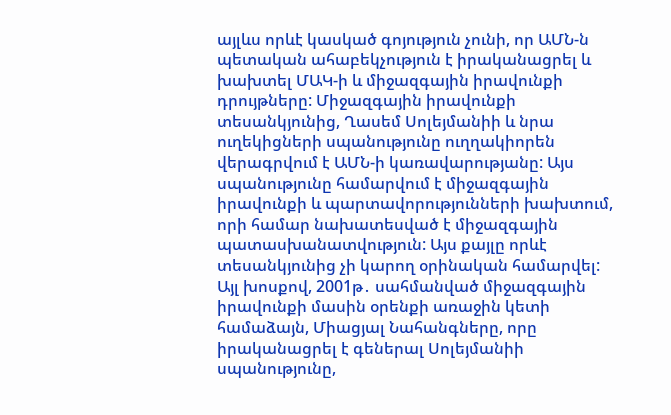այլևս որևէ կասկած գոյություն չունի, որ ԱՄՆ-ն պետական ահաբեկչություն է իրականացրել և խախտել ՄԱԿ-ի և միջազգային իրավունքի դրույթները: Միջազգային իրավունքի տեսանկյունից, Ղասեմ Սոլեյմանիի և նրա ուղեկիցների սպանությունը ուղղակիորեն վերագրվում է ԱՄՆ-ի կառավարությանը: Այս սպանությունը համարվում է միջազգային իրավունքի և պարտավորությունների խախտում, որի համար նախատեսված է միջազգային պատասխանատվություն: Այս քայլը որևէ տեսանկյունից չի կարող օրինական համարվել:
Այլ խոսքով, 2001թ․ սահմանված միջազգային իրավունքի մասին օրենքի առաջին կետի համաձայն, Միացյալ Նահանգները, որը իրականացրել է գեներալ Սոլեյմանիի սպանությունը,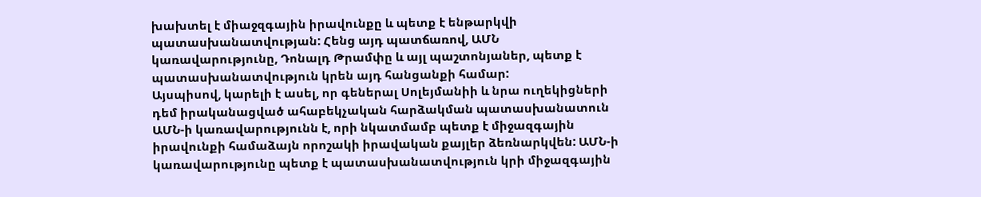խախտել է միաջզգային իրավունքը և պետք է ենթարկվի պատասխանատվության: Հենց այդ պատճառով, ԱՄՆ կառավարությունը, Դոնալդ Թրամփը և այլ պաշտոնյաներ, պետք է պատասխանատվություն կրեն այդ հանցանքի համար:
Այսպիսով, կարելի է ասել, որ գեներալ Սոլեյմանիի և նրա ուղեկիցների դեմ իրականացված ահաբեկչական հարձակման պատասխանատուն ԱՄՆ-ի կառավարությունն է, որի նկատմամբ պետք է միջազգային իրավունքի համաձայն որոշակի իրավական քայլեր ձեռնարկվեն: ԱՄՆ-ի կառավարությունը պետք է պատասխանատվություն կրի միջազգային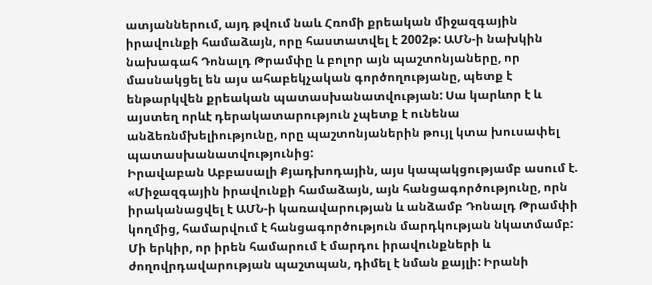ատյաններում, այդ թվում նաև Հռոմի քրեական միջազգային իրավունքի համաձայն, որը հաստատվել է 2002թ: ԱՄՆ-ի նախկին նախագահ Դոնալդ Թրամփը և բոլոր այն պաշտոնյաները, որ մասնակցել են այս ահաբեկչական գործողությանը, պետք է ենթարկվեն քրեական պատասխանատվության: Սա կարևոր է և այստեղ որևէ դերակատարություն չպետք է ունենա անձեռնմխելիությունը, որը պաշտոնյաներին թույլ կտա խուսափել պատասխանատվությունից:
Իրավաբան Աբբասալի Քյադխոդային, այս կապակցությամբ ասում է. «Միջազգային իրավունքի համաձայն, այն հանցագործությունը, որն իրականացվել է ԱՄՆ-ի կառավարության և անձամբ Դոնալդ Թրամփի կողմից, համարվում է հանցագործություն մարդկության նկատմամբ: Մի երկիր, որ իրեն համարում է մարդու իրավունքների և ժողովրդավարության պաշտպան, դիմել է նման քայլի: Իրանի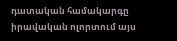դատական համակարգը իրավական ոլորտում այս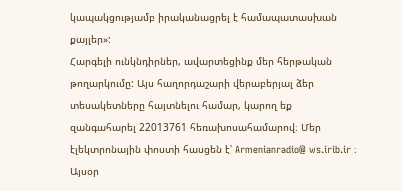կապակցությամբ իրականացրել է համապատասխան քայլեր»:
Հարգելի ունկնդիրներ, ավարտեցինք մեր հերթական թողարկումը: Այս հաղորդաշարի վերաբերյալ ձեր տեսակետները հայտնելու համար, կարող եք զանգահարել 22013761 հեռախոսահամարով։ Մեր էլեկտրոնային փոստի հասցեն է՝ Armenianradio@ ws.irib.ir ։ Այսօր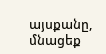այսքանը, մնացեք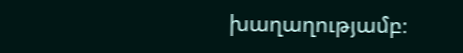խաղաղությամբ։